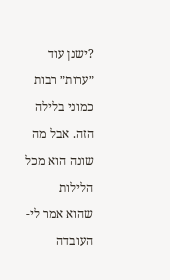?ישנן עוד ״ערות״ רבות כמוני בלילה הזה. אבל מה שונה הוא מכל הלילות
שהוא אמר לי- העובדה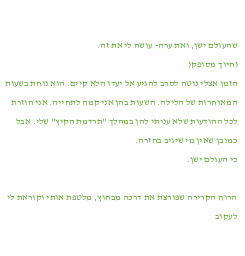שהעולם ישן, ואת ערה- עושה לי את זה.
(חיוך מסופק(
הזמן אצלי נוטה לסרב להגיע אל יעדו הלא קיים. הוא נוחת בשעות המאוחרות של הלילה. השעות בהן אני קמה לתחייה. אני חוזרת לכל ההודעות שלא עניתי להן במהלך "תרדמת הקיץ" שלי. אבל כמובן שאין מי שיגיב בחזרה.
כי העולם ישן.

הרוח הקרירה שפורצת את דרכה מבחוץ, מלטפת אותי וקוראת לי לעקוב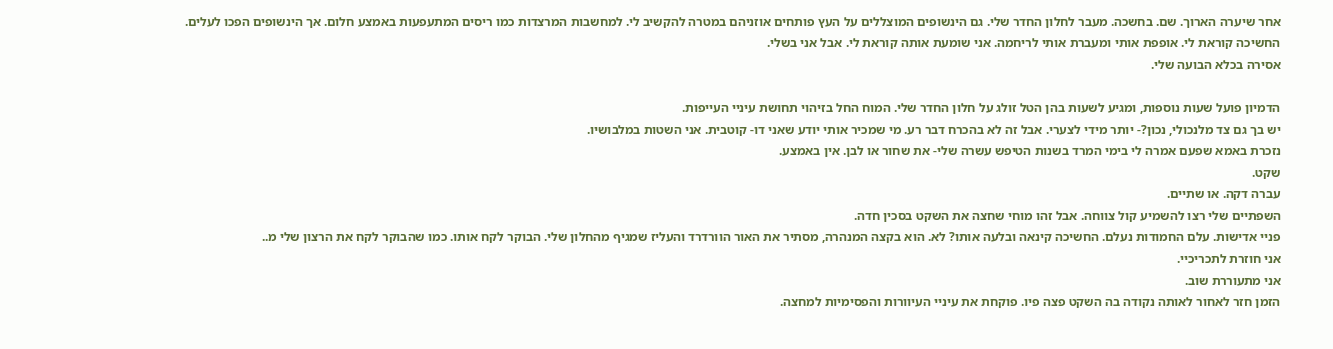אחר שיערה הארוך. שם. בחשכה. מעבר לחלון החדר שלי. גם הינשופים המוצללים על העץ פותחים אוזניהם במטרה להקשיב לי. למחשבות המרצדות כמו ריסים המתעפעות באמצע חלום. אך הינשופים הפכו לעלים.
החשיכה קוראת לי. אופפת אותי ומעברת אותי לריחמה. אני שומעת אותה קוראת לי. אבל אני בשלי.
אסירה בכלא הבועה שלי.

הדמיון פועל שעות נוספות, ומגיע לשעות בהן הטל זולג על חלון החדר שלי. המוח החל בזיהוי תחושת עיניי העייפות.
יש בך גם צד מלנכולי, נכון?- יותר מידי לצערי. אבל זה לא בהכרח דבר רע. מי שמכיר אותי יודע שאני דו- קוטבית. אני השטות במלבושיו.
נזכרת באמא שפעם אמרה לי בימי המרד בשנות הטיפש עשרה שלי- את שחור או לבן. אין באמצע.
שקט.
עברה דקה. או שתיים.
השפתיים שלי רצו להשמיע קול צווחה. אבל זהו מוחי שחצה את השקט בסכין חדה.
פניי אדישות. עלם החמודות נעלם. החשיכה קינאה ובלעה אותו? לא. הוא בקצה המנהרה, מסתיר את האור הוורדרד והעליז שמגיף מהחלון שלי. הבוקר לקח אותו. כמו שהבוקר לקח את הרצון שלי מ..
אני חוזרת לתכריכיי.
אני מתעוררת שוב.
הזמן חזר לאחור לאותה נקודה בה השקט פצה פיו. פוקחת את עיניי העיוורות והפסימיות למחצה.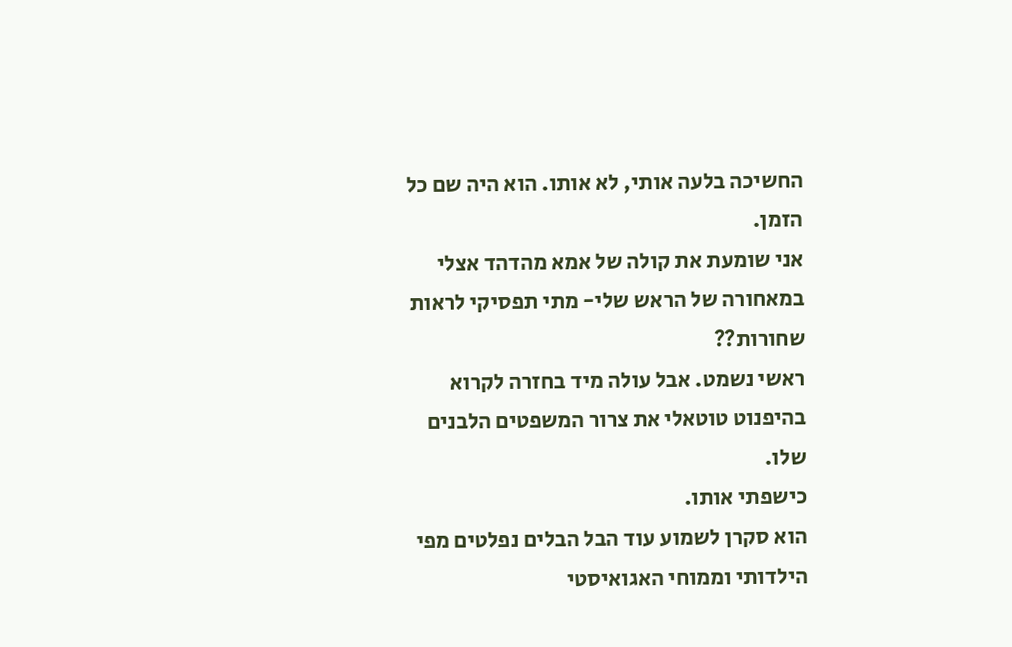החשיכה בלעה אותי, לא אותו. הוא היה שם כל הזמן.
אני שומעת את קולה של אמא מהדהד אצלי במאחורה של הראש שלי- מתי תפסיקי לראות שחורות??
ראשי נשמט. אבל עולה מיד בחזרה לקרוא בהיפנוט טוטאלי את צרור המשפטים הלבנים שלו.
כישפתי אותו.
הוא סקרן לשמוע עוד הבל הבלים נפלטים מפי הילדותי וממוחי האגואיסטי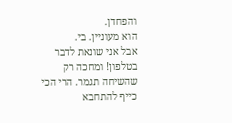והפחדן.
הוא מעוניין. בי.
אבל אני שונאת לדבר בטלפון! ומחכה רק שהשיחה תגמר. הרי הכי כייף להתחבא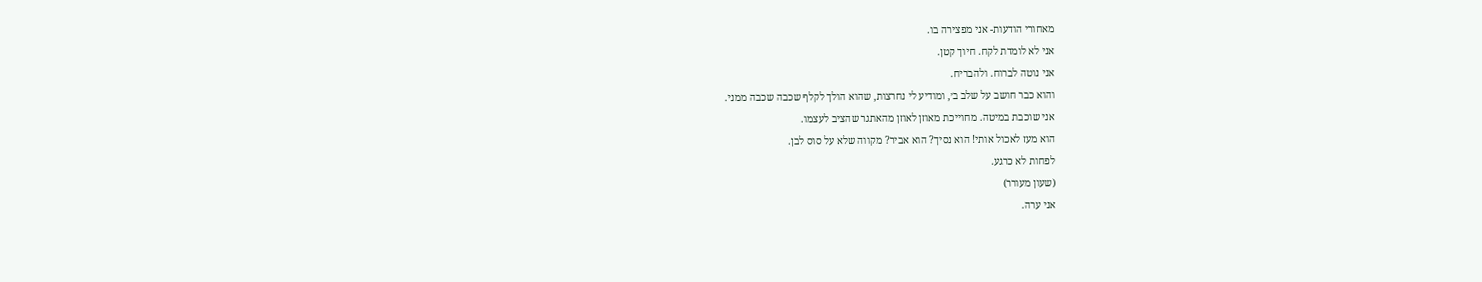מאחורי הודעות- אני מפצירה בו.
אני לא לומדת לקח. חיוך קטן.
אני נוטה לברוח. ולהבריח.
והוא כבר חושב על שלב ב׳, ומודיע לי נחרצות, שהוא הולך לקלף שכבה שכבה ממני.
אני שוכבת במיטה. מחוייכת מאוזן לאוזן מהאתגר שהציב לעצמו.
הוא מעז לאכול אותי! הוא נסיך? הוא אביר? מקווה שלא על סוס לבן.
לפחות לא כרגע.
(שעון מעורר)
אני ערה.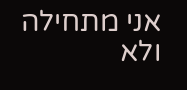אני מתחילה ולא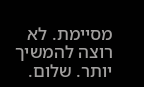מסיימת. לא רוצה להמשיך יותר. שלום.